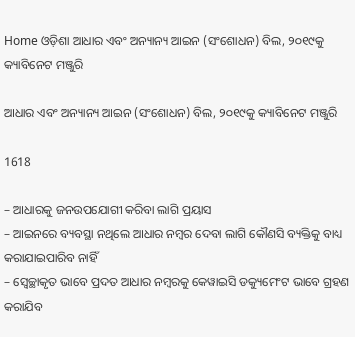Home ଓଡ଼ିଶା ଆଧାର ଏବଂ ଅନ୍ୟାନ୍ୟ ଆଇନ (ସଂଶୋଧନ) ବିଲ, ୨୦୧୯କୁ କ୍ୟାବିନେଟ ମଞ୍ଜୁରି

ଆଧାର ଏବଂ ଅନ୍ୟାନ୍ୟ ଆଇନ (ସଂଶୋଧନ) ବିଲ, ୨୦୧୯କୁ କ୍ୟାବିନେଟ ମଞ୍ଜୁରି

1618

– ଆଧାରକୁ ଜନଉପଯୋଗୀ କରିବା ଲାଗି ପ୍ରୟାସ
– ଆଇନରେ ବ୍ୟବସ୍ଥା ନଥିଲେ ଆଧାର ନମ୍ବର ଦେବା ଲାଗି କୌଣସି ବ୍ୟକ୍ତିକୁ ବାଧ୍ୟ କରାଯାଇପାରିବ ନାହିଁ
– ସ୍ୱେଚ୍ଛାକୃତ ଭାବେ ପ୍ରଦତ ଆଧାର ନମ୍ବରକୁ କେୱାଇସି ଡକ୍ୟୁମେଂଟ ଭାବେ ଗ୍ରହଣ କରାଯିବ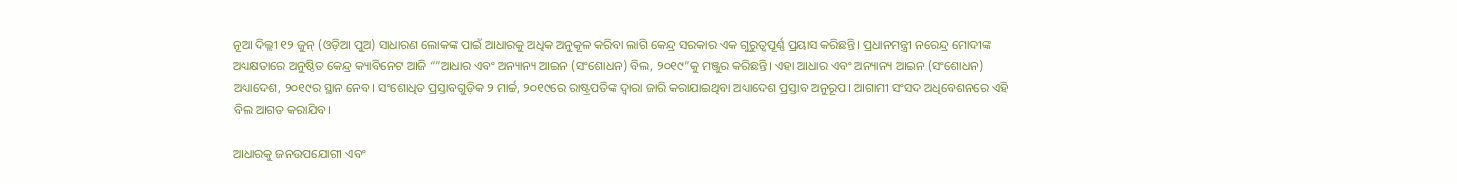ନୂଆ ଦିଲ୍ଲୀ ୧୨ ଜୁନ୍ (ଓଡ଼ିଆ ପୁଅ) ସାଧାରଣ ଲୋକଙ୍କ ପାଇଁ ଆଧାରକୁ ଅଧିକ ଅନୁକୂଳ କରିବା ଲାଗି କେନ୍ଦ୍ର ସରକାର ଏକ ଗୁରୁତ୍ୱପୂର୍ଣ୍ଣ ପ୍ରୟାସ କରିଛନ୍ତି। ପ୍ରଧାନମନ୍ତ୍ରୀ ନରେନ୍ଦ୍ର ମୋଦୀଙ୍କ ଅଧ୍ୟକ୍ଷତାରେ ଅନୁଷ୍ଠିତ କେନ୍ଦ୍ର କ୍ୟାବିନେଟ ଆଜି “”ଆଧାର ଏବଂ ଅନ୍ୟାନ୍ୟ ଆଇନ (ସଂଶୋଧନ) ବିଲ, ୨୦୧୯”କୁ ମଞ୍ଜୁର କରିଛନ୍ତି। ଏହା ଆଧାର ଏବଂ ଅନ୍ୟାନ୍ୟ ଆଇନ (ସଂଶୋଧନ) ଅଧ୍ୟାଦେଶ, ୨୦୧୯ର ସ୍ଥାନ ନେବ। ସଂଶୋଧିତ ପ୍ରସ୍ତାବଗୁଡ଼ିକ ୨ ମାର୍ଚ୍ଚ, ୨୦୧୯ରେ ରାଷ୍ଟ୍ରପତିଙ୍କ ଦ୍ୱାରା ଜାରି କରାଯାଇଥିବା ଅଧ୍ୟାଦେଶ ପ୍ରସ୍ତାବ ଅନୁରୂପ। ଆଗାମୀ ସଂସଦ ଅଧିବେଶନରେ ଏହି ବିଲ ଆଗତ କରାଯିବ।

ଆଧାରକୁ ଜନଉପଯୋଗୀ ଏବଂ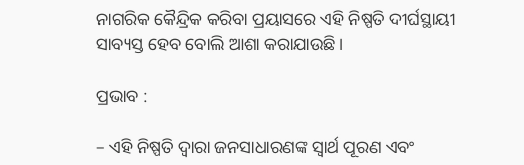ନାଗରିକ କୈନ୍ଦ୍ରିକ କରିବା ପ୍ରୟାସରେ ଏହି ନିଷ୍ପତି ଦୀର୍ଘସ୍ଥାୟୀ ସାବ୍ୟସ୍ତ ହେବ ବୋଲି ଆଶା କରାଯାଉଛି।

ପ୍ରଭାବ :

– ଏହି ନିଷ୍ପତି ଦ୍ୱାରା ଜନସାଧାରଣଙ୍କ ସ୍ୱାର୍ଥ ପୂରଣ ଏବଂ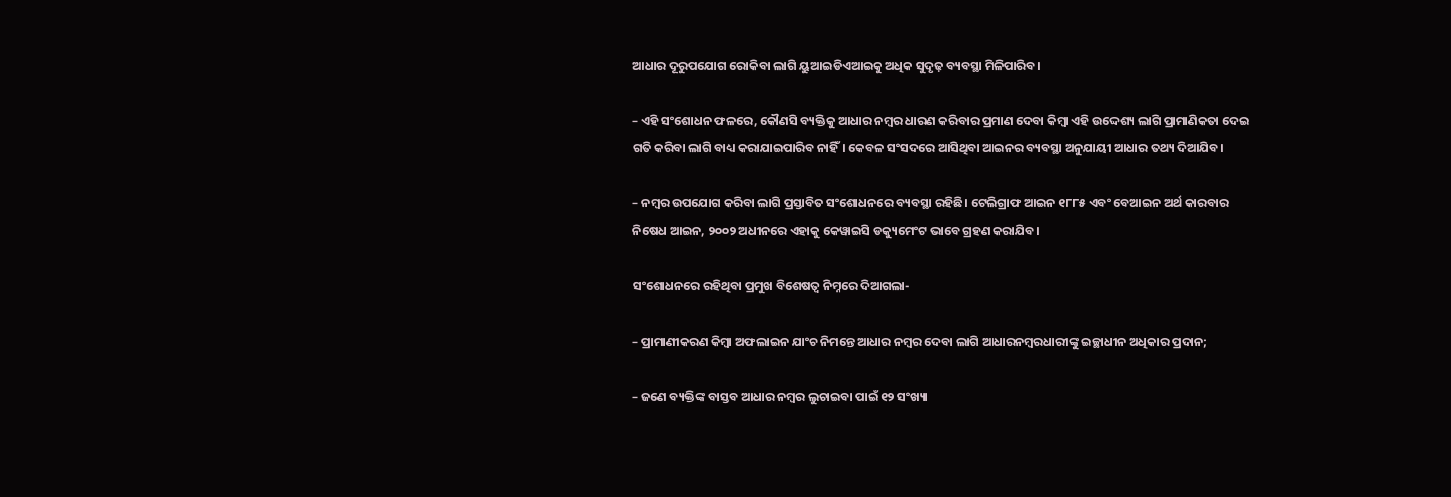ଆଧାର ଦୂରୁପଯୋଗ ରୋକିବା ଲାଗି ୟୁଆଇଡିଏଆଇକୁ ଅଧିକ ସୁଦୃଢ଼ ବ୍ୟବସ୍ଥା ମିଳିପାରିବ।

– ଏହି ସଂଶୋଧନ ଫଳରେ, କୌଣସି ବ୍ୟକ୍ତିକୁ ଆଧାର ନମ୍ବର ଧାରଣ କରିବାର ପ୍ରମାଣ ଦେବା କିମ୍ବା ଏହି ଉଦ୍ଦେଶ୍ୟ ଲାଗି ପ୍ରାମାଣିକତା ଦେଇ ଗତି କରିବା ଲାଗି ବାଧ୍ୟ କରାଯାଇପାରିବ ନାହିଁ। କେବଳ ସଂସଦରେ ଆସିଥିବା ଆଇନର ବ୍ୟବସ୍ଥା ଅନୁଯାୟୀ ଆଧାର ତଥ୍ୟ ଦିଆଯିବ।

– ନମ୍ବର ଉପଯୋଗ କରିବା ଲାଗି ପ୍ରସ୍ତାବିତ ସଂଶୋଧନରେ ବ୍ୟବସ୍ଥା ରହିଛି। ଟେଲିଗ୍ରାଫ ଆଇନ ୧୮୮୫ ଏବଂ ବେଆଇନ ଅର୍ଥ କାରବାର ନିଷେଧ ଆଇନ, ୨୦୦୨ ଅଧୀନରେ ଏହାକୁ କେୱାଇସି ଡକ୍ୟୁମେଂଟ ଭାବେ ଗ୍ରହଣ କରାଯିବ।

ସଂଶୋଧନରେ ରହିଥିବା ପ୍ରମୁଖ ବିଶେଷତ୍ୱ ନିମ୍ନରେ ଦିଆଗଲା-

– ପ୍ରାମାଣୀକରଣ କିମ୍ବା ଅଫଲାଇନ ଯାଂଚ ନିମନ୍ତେ ଆଧାର ନମ୍ବର ଦେବା ଲାଗି ଆଧାରନମ୍ବରଧାରୀଙ୍କୁ ଇଚ୍ଛାଧୀନ ଅଧିକାର ପ୍ରଦାନ;

– ଜଣେ ବ୍ୟକ୍ତିଙ୍କ ବାସ୍ତବ ଆଧାର ନମ୍ବର ଲୁଚାଇବା ପାଇଁ ୧୨ ସଂଖ୍ୟା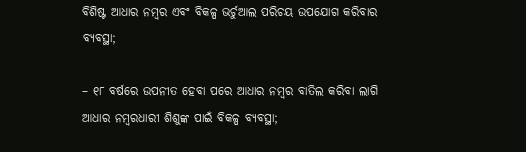ବିଶିଷ୍ଟ ଆଧାର ନମ୍ବର ଏବଂ ବିକଳ୍ପ ଭର୍ଚୁଆଲ ପରିଚୟ ଉପଯୋଗ କରିବାର ବ୍ୟବସ୍ଥା;

– ୧୮ ବର୍ଷରେ ଉପନୀତ ହେବା ପରେ ଆଧାର ନମ୍ବର ବାତିଲ କରିବା ଲାଗି ଆଧାର ନମ୍ବରଧାରୀ ଶିଶୁଙ୍କ ପାଇଁ ବିକଳ୍ପ ବ୍ୟବସ୍ଥା;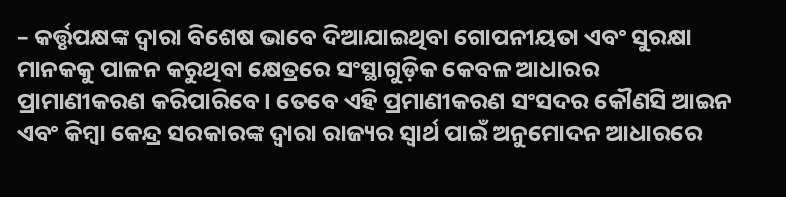– କର୍ତ୍ତୃପକ୍ଷଙ୍କ ଦ୍ୱାରା ବିଶେଷ ଭାବେ ଦିଆଯାଇଥିବା ଗୋପନୀୟତା ଏବଂ ସୁରକ୍ଷା ମାନକକୁ ପାଳନ କରୁଥିବା କ୍ଷେତ୍ରରେ ସଂସ୍ଥାଗୁଡ଼ିକ କେବଳ ଆଧାରର ପ୍ରାମାଣୀକରଣ କରିପାରିବେ। ତେବେ ଏହି ପ୍ରମାଣୀକରଣ ସଂସଦର କୌଣସି ଆଇନ ଏବଂ କିମ୍ବା କେନ୍ଦ୍ର ସରକାରଙ୍କ ଦ୍ୱାରା ରାଜ୍ୟର ସ୍ୱାର୍ଥ ପାଇଁ ଅନୁମୋଦନ ଆଧାରରେ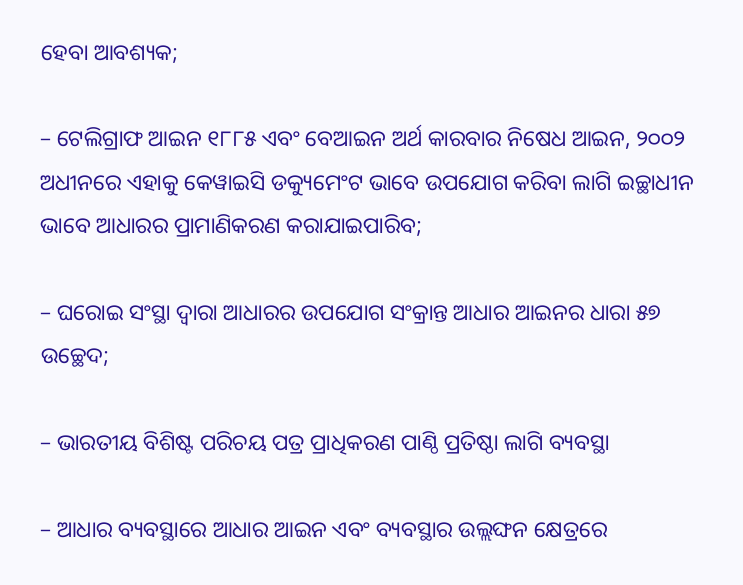ହେବା ଆବଶ୍ୟକ;

– ଟେଲିଗ୍ରାଫ ଆଇନ ୧୮୮୫ ଏବଂ ବେଆଇନ ଅର୍ଥ କାରବାର ନିଷେଧ ଆଇନ, ୨୦୦୨ ଅଧୀନରେ ଏହାକୁ କେୱାଇସି ଡକ୍ୟୁମେଂଟ ଭାବେ ଉପଯୋଗ କରିବା ଲାଗି ଇଚ୍ଛାଧୀନ ଭାବେ ଆଧାରର ପ୍ରାମାଣିକରଣ କରାଯାଇପାରିବ;

– ଘରୋଇ ସଂସ୍ଥା ଦ୍ୱାରା ଆଧାରର ଉପଯୋଗ ସଂକ୍ରାନ୍ତ ଆଧାର ଆଇନର ଧାରା ୫୭ ଉଚ୍ଛେଦ;

– ଭାରତୀୟ ବିଶିଷ୍ଟ ପରିଚୟ ପତ୍ର ପ୍ରାଧିକରଣ ପାଣ୍ଠି ପ୍ରତିଷ୍ଠା ଲାଗି ବ୍ୟବସ୍ଥା

– ଆଧାର ବ୍ୟବସ୍ଥାରେ ଆଧାର ଆଇନ ଏବଂ ବ୍ୟବସ୍ଥାର ଉଲ୍ଲଙ୍ଘନ କ୍ଷେତ୍ରରେ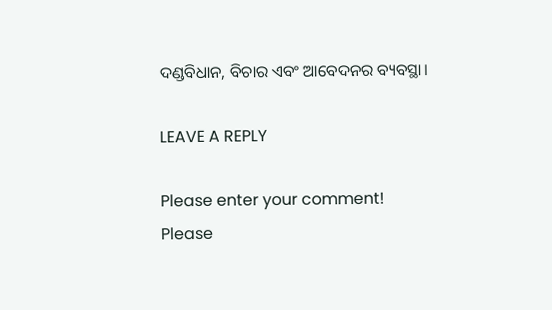ଦଣ୍ଡବିଧାନ, ବିଚାର ଏବଂ ଆବେଦନର ବ୍ୟବସ୍ଥା।

LEAVE A REPLY

Please enter your comment!
Please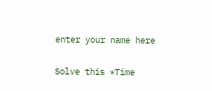enter your name here

Solve this *Time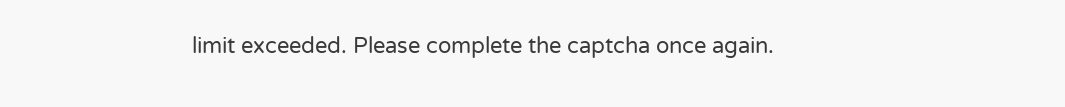limit exceeded. Please complete the captcha once again.